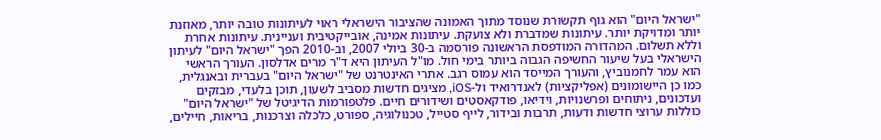"ישראל היום" הוא גוף תקשורת שנוסד מתוך האמונה שהציבור הישראלי ראוי לעיתונות טובה יותר, מאוזנת יותר ומדויקת יותר. עיתונות שמדברת ולא צועקת. עיתונות אמינה, אובייקטיבית ועניינית. עיתונות אחרת וללא תשלום. המהדורה המודפסת הראשונה פורסמה ב-30 ביולי 2007, וב-2010 הפך "ישראל היום" לעיתון הישראלי בעל שיעור החשיפה הגבוה ביותר בימי חול. מו"ל העיתון היא ד"ר מרים אדלסון. העורך הראשי הוא עמר לחמנוביץ, והעורך המייסד הוא עמוס רגב. אתרי האינטרנט של "ישראל היום" בעברית ובאנגלית, כמו כן היישומונים (אפליקציות) לאנדרואיד ול-iOS, מציגים חדשות מסביב לשעון, תוכן בלעדי, מבזקים ועדכונים, ניתוחים ופרשנויות, וידיאו, פודקאסטים ושידורים חיים. פלטפורמות הדיגיטל של "ישראל היום" כוללות ערוצי חדשות ודעות, תרבות ובידור, לייף סטייל, טכנולוגיה, ספורט, כלכלה וצרכנות, בריאות, חיילים,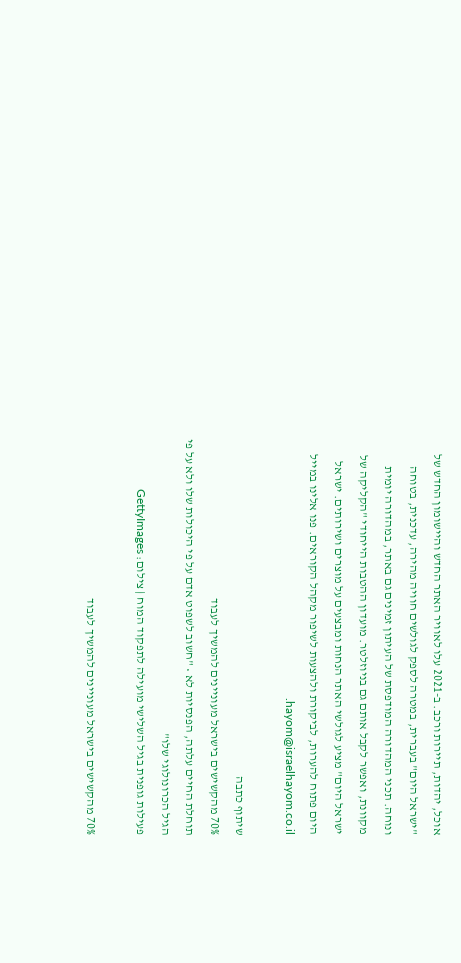אוכל, יהדות, תיירות ורכב. ב-2021 עלו לאוויר האתר החדש והיישומון החדש של "ישראל היום" בעברית, במטרה לספק לגולשים חוויה מהירה, עדכנית, בטוחה ונוחה. תכני המהדורה המודפסת של העיתון זמינים גם באתר, במהדורה יומית מקוונת, ואפשר לקבל אותם גם בניוזלטר. מועדון ההטבות הייחודי "הקליקה של ישראל היום" מציע לגולשי האתר הנחות ומבצעים על מוצרים ושירותים. ישראל היום פתוח להערות, לביקורת ולהצעות לשיפור מקהל הקוראים. פנו אלינו במייל hayom@israelhayom.co.il.

שיתוף כתבה
70% מהקשישים בישראל מעוניינים להמשיך לעבוד
תוחלת החיים עלתה, הפנסיות לא • "חשוב לשפוט אדם על פי היכולות שלו ולא על פי הגיל הכרונולוגי שלו"
פעילות גופנית בגיל השלישי מועילה לתפקוד המוח | צילום: GettyImages

70% מהקשישים בישראל מעוניינים להמשיך לעבוד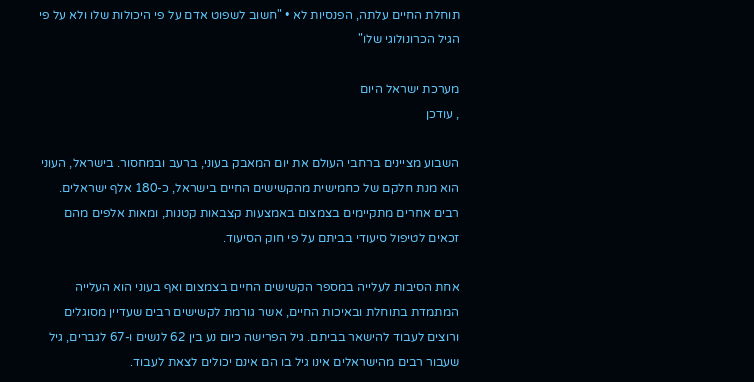תוחלת החיים עלתה, הפנסיות לא • "חשוב לשפוט אדם על פי היכולות שלו ולא על פי הגיל הכרונולוגי שלו"

מערכת ישראל היום
, עודכן

השבוע מציינים ברחבי העולם את יום המאבק בעוני, ברעב ובמחסור. בישראל, העוני הוא מנת חלקם של כחמישית מהקשישים החיים בישראל, כ-180 אלף ישראלים. רבים אחרים מתקיימים בצמצום באמצעות קצבאות קטנות, ומאות אלפים מהם זכאים לטיפול סיעודי בביתם על פי חוק הסיעוד.

אחת הסיבות לעלייה במספר הקשישים החיים בצמצום ואף בעוני הוא העלייה המתמדת בתוחלת ובאיכות החיים, אשר גורמת לקשישים רבים שעדיין מסוגלים ורוצים לעבוד להישאר בביתם. גיל הפרישה כיום נע בין 62 לנשים ו-67 לגברים, גיל שעבור רבים מהישראלים אינו גיל בו הם אינם יכולים לצאת לעבוד.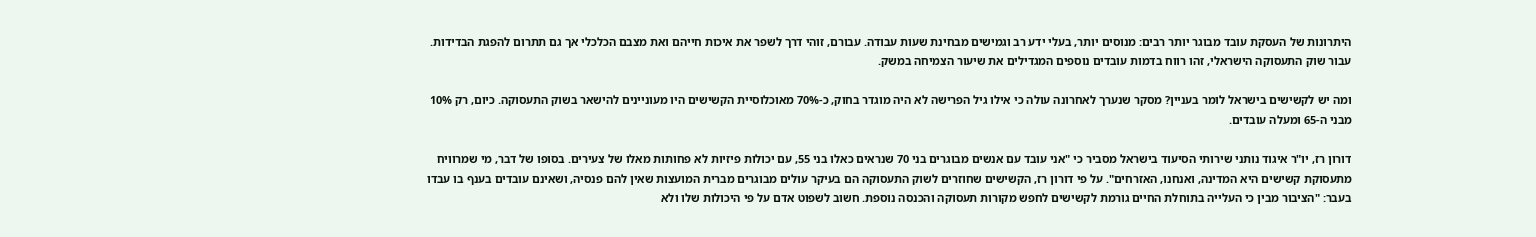היתרונות של העסקת עובד מבוגר יותר רבים: מנוסים יותר, בעלי ידע רב וגמישים מבחינת שעות עבודה. עבורם, זוהי דרך לשפר את איכות חייהם ואת מצבם הכלכלי אך גם תתרום להפגת הבדידות. עבור שוק התעסוקה הישראלי, זהו רווח בדמות עובדים נוספים המגדילים את שיעור הצמיחה במשק.

ומה יש לקשישים בישראל לומר בעניין? מסקר שנערך לאחרונה עולה כי אילו גיל הפרישה לא היה מוגדר בחוק, כ-70% מאוכלוסיית הקשישים היו מעוניינים להישאר בשוק התעסוקה. כיום, רק 10% מבני ה-65 ומעלה עובדים.

דורון רז, יו"ר איגוד נותני שירותי הסיעוד בישראל מסביר כי "אני עובד עם אנשים מבוגרים בני 70 שנראים כאלו בני 55, עם יכולות פיזיות לא פחותות מאלו של צעירים. בסופו של דבר, מי שמרוויח מתעסוקת קשישים היא המדינה, ואנחנו, האזרחים". על פי דורון רז, הקשישים שחוזרים לשוק התעסוקה הם בעיקר עולים מבוגרים מברית המועצות שאין להם פנסיה, ושאינם עובדים בענף בו עבדו בעבר: "הציבור מבין כי העלייה בתוחלת החיים גורמת לקשישים לחפש מקורות תעסוקה והכנסה נוספת. חשוב לשפוט אדם על פי היכולות שלו ולא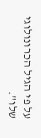על פי הגיל הכרונולוגי שלו".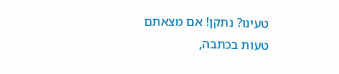טעינו? נתקן! אם מצאתם טעות בכתבה,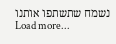נשמח שתשתפו אותנו
Load more...